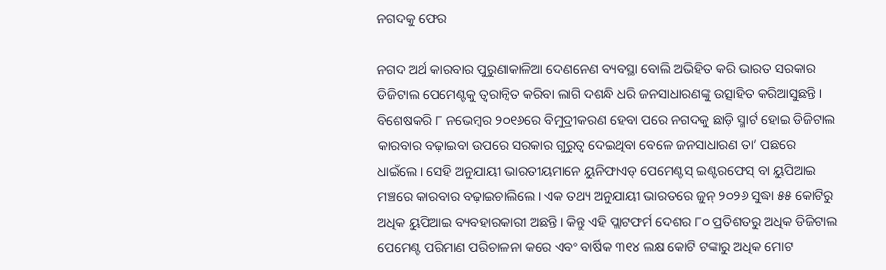ନଗଦକୁ ଫେର

ନଗଦ ଅର୍ଥ କାରବାର ପୁରୁଣାକାଳିଆ ଦେଣନେଣ ବ୍ୟବସ୍ଥା ବୋଲି ଅଭିହିତ କରି ଭାରତ ସରକାର ଡିଜିଟାଲ ପେମେଣ୍ଟକୁ ତ୍ୱରାନ୍ବିତ କରିବା ଲାଗି ଦଶନ୍ଧି ଧରି ଜନସାଧାରଣଙ୍କୁ ଉତ୍ସାହିତ କରିଆସୁଛନ୍ତି। ବିଶେଷକରି ୮ ନଭେମ୍ବର ୨୦୧୬ରେ ବିମୁଦ୍ରୀକରଣ ହେବା ପରେ ନଗଦକୁ ଛାଡ଼ି ସ୍ମାର୍ଟ ହୋଇ ଡିଜିଟାଲ କାରବାର ବଢ଼ାଇବା ଉପରେ ସରକାର ଗୁରୁତ୍ୱ ଦେଇଥିବା ବେଳେ ଜନସାଧାରଣ ତା’ ପଛରେ ଧାଇଁଲେ। ସେହି ଅନୁଯାୟୀ ଭାରତୀୟମାନେ ୟୁନିଫାଏଡ୍‌ ପେମେଣ୍ଟସ୍‌ ଇଣ୍ଟରଫେସ୍‌ ବା ୟୁପିଆଇ ମଞ୍ଚରେ କାରବାର ବଢ଼ାଇଚାଲିଲେ। ଏକ ତଥ୍ୟ ଅନୁଯାୟୀ ଭାରତରେ ଜୁନ୍‌ ୨୦୨୬ ସୁଦ୍ଧା ୫୫ କୋଟିରୁ ଅଧିକ ୟୁପିଆଇ ବ୍ୟବହାରକାରୀ ଅଛନ୍ତି। କିନ୍ତୁ ଏହି ପ୍ଲାଟଫର୍ମ ଦେଶର ୮୦ ପ୍ରତିଶତରୁ ଅଧିକ ଡିଜିଟାଲ ପେମେଣ୍ଟ ପରିମାଣ ପରିଚାଳନା କରେ ଏବଂ ବାର୍ଷିକ ୩୧୪ ଲକ୍ଷ କୋଟି ଟଙ୍କାରୁ ଅଧିକ ମୋଟ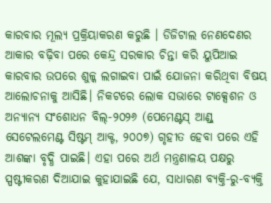କାରବାର ମୂଲ୍ୟ ପ୍ରକ୍ରିୟାକରଣ କରୁଛି । ଡିଜିଟାଲ ନେଣଦେଣର ଆକାର ବଢ଼ିବା ପରେ କେନ୍ଦ୍ର ସରକାର ଚିନ୍ତା କରି ୟୁପିଆଇ କାରବାର ଉପରେ ଶୁଳ୍କ ଲଗାଇବା ପାଇଁ ଯୋଜନା କରିଥିବା ବିଷୟ ଆଲୋଚନାକୁ ଆସିଛି। ନିକଟରେ ଲୋକ ସଭାରେ ଟାକ୍ସେଶନ ଓ ଅନ୍ୟାନ୍ୟ ସଂଶୋଧନ ବିଲ୍‌-୨୦୨୬ (ପେମେଣ୍ଟସ୍‌ ଆଣ୍ଡ୍‌ ସେଟେଲମେଣ୍ଟ ସିଷ୍ଟମ୍‌ ଆକ୍ଟ, ୨୦୦୭) ଗୃହୀତ ହେବା ପରେ ଏହି ଆଶଙ୍କା ବୃଦ୍ଧି ପାଇଛି। ଏହା ପରେ ଅର୍ଥ ମନ୍ତ୍ରଣାଳୟ ପକ୍ଷରୁ ସ୍ପଷ୍ଟୀକରଣ ଦିଆଯାଇ କୁହାଯାଇଛି ଯେ, ସାଧାରଣ ବ୍ୟକ୍ତି-ରୁ-ବ୍ୟକ୍ତି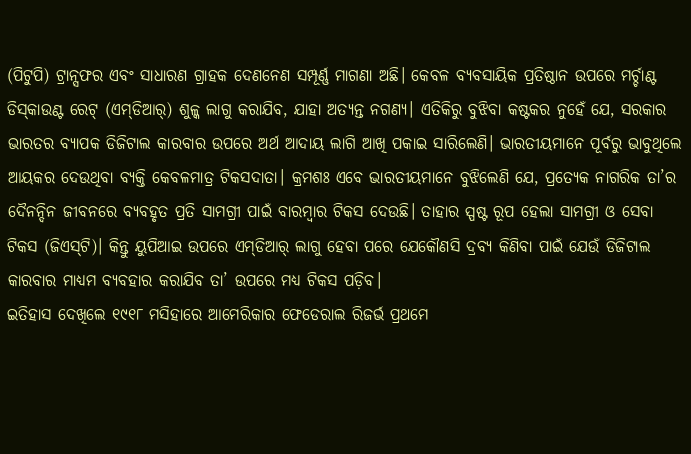(ପିଟୁପି) ଟ୍ରାନ୍ସଫର ଏବଂ ସାଧାରଣ ଗ୍ରାହକ ଦେଣନେଣ ସମ୍ପୂର୍ଣ୍ଣ ମାଗଣା ଅଛି। କେବଳ ବ୍ୟବସାୟିକ ପ୍ରତିଷ୍ଠାନ ଉପରେ ମର୍ଚ୍ଚାଣ୍ଟ ଡିସ୍‌କାଉଣ୍ଟ ରେଟ୍‌ (ଏମ୍‌ଡିଆର୍‌) ଶୁଳ୍କ ଲାଗୁ କରାଯିବ, ଯାହା ଅତ୍ୟନ୍ତ ନଗଣ୍ୟ। ଏତିକିରୁ ବୁଝିବା କଷ୍ଟକର ନୁହେଁ ଯେ, ସରକାର ଭାରତର ବ୍ୟାପକ ଡିଜିଟାଲ କାରବାର ଉପରେ ଅର୍ଥ ଆଦାୟ ଲାଗି ଆଖି ପକାଇ ସାରିଲେଣି। ଭାରତୀୟମାନେ ପୂର୍ବରୁ ଭାବୁଥିଲେ ଆୟକର ଦେଉଥିବା ବ୍ୟକ୍ତି କେବଳମାତ୍ର ଟିକସଦାତା। କ୍ରମଶଃ ଏବେ ଭାରତୀୟମାନେ ବୁଝିଲେଣି ଯେ, ପ୍ରତ୍ୟେକ ନାଗରିକ ତା’ର ଦୈନନ୍ଦିନ ଜୀବନରେ ବ୍ୟବହୃତ ପ୍ରତି ସାମଗ୍ରୀ ପାଇଁ ବାରମ୍ବାର ଟିକସ ଦେଉଛି। ତାହାର ସ୍ପଷ୍ଟ ରୂପ ହେଲା ସାମଗ୍ରୀ ଓ ସେବା ଟିକସ (ଜିଏସ୍‌ଟି)। କିନ୍ତୁ ୟୁପିଆଇ ଉପରେ ଏମ୍‌ଡିଆର୍‌ ଲାଗୁ ହେବା ପରେ ଯେକୌଣସି ଦ୍ରବ୍ୟ କିଣିବା ପାଇଁ ଯେଉଁ ଡିଜିଟାଲ କାରବାର ମାଧ୍ୟମ ବ୍ୟବହାର କରାଯିବ ତା’ ଉପରେ ମଧ୍ୟ ଟିକସ ପଡ଼ିବ।
ଇତିହାସ ଦେଖିଲେ ୧୯୧୮ ମସିହାରେ ଆମେରିକାର ଫେଡେରାଲ ରିଜର୍ଭ ପ୍ରଥମେ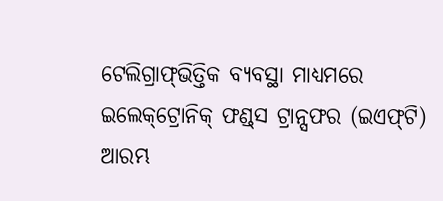ଟେଲିଗ୍ରାଫ୍‌ଭିତ୍ତିକ ବ୍ୟବସ୍ଥା ମାଧ୍ୟମରେ ଇଲେକ୍‌ଟ୍ରୋନିକ୍‌ ଫଣ୍ଡ୍‌ସ ଟ୍ରାନ୍ସଫର (ଇଏଫ୍‌ଟି) ଆରମ୍ଭ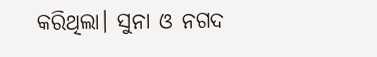କରିଥିଲା। ସୁନା ଓ ନଗଦ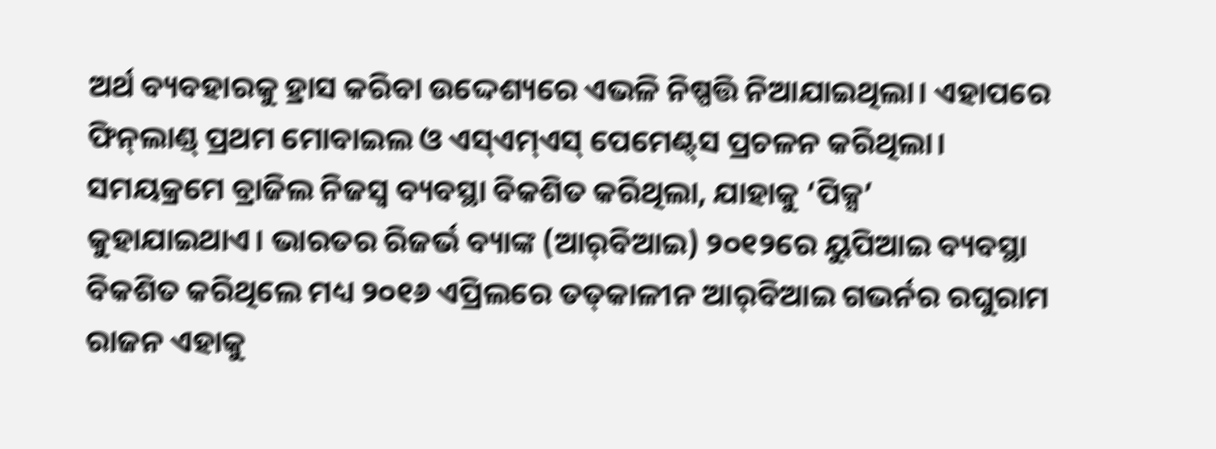ଅର୍ଥ ବ୍ୟବହାରକୁ ହ୍ରାସ କରିବା ଉଦ୍ଦେଶ୍ୟରେ ଏଭଳି ନିଷ୍ପତ୍ତି ନିଆଯାଇଥିଲା। ଏହାପରେ ଫିନ୍‌ଲାଣ୍ଡ୍‌ ପ୍ରଥମ ମୋବାଇଲ ଓ ଏସ୍‌ଏମ୍‌ଏସ୍‌ ପେମେଣ୍ଟ୍‌ସ ପ୍ରଚଳନ କରିଥିଲା। ସମୟକ୍ରମେ ବ୍ରାଜିଲ ନିଜସ୍ବ ବ୍ୟବସ୍ଥା ବିକଶିତ କରିଥିଲା, ଯାହାକୁ ‘ପିକ୍ସ’ କୁହାଯାଇଥାଏ। ଭାରତର ରିଜର୍ଭ ବ୍ୟାଙ୍କ (ଆର୍‌ବିଆଇ) ୨୦୧୨ରେ ୟୁପିଆଇ ବ୍ୟବସ୍ଥା ବିକଶିତ କରିଥିଲେ ମଧ୍ୟ ୨୦୧୬ ଏପ୍ରିଲରେ ତତ୍‌କାଳୀନ ଆର୍‌ବିଆଇ ଗଭର୍ନର ରଘୁରାମ ରାଜନ ଏହାକୁ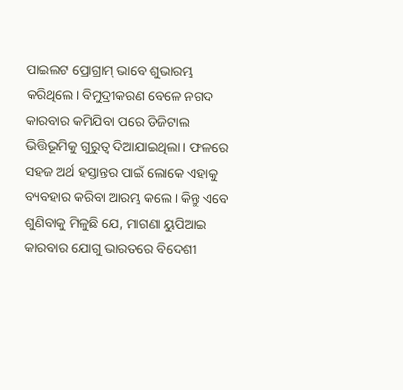ପାଇଲଟ ପ୍ରୋଗ୍ରାମ୍‌ ଭାବେ ଶୁଭାରମ୍ଭ କରିଥିଲେ। ବିମୁଦ୍ରୀକରଣ ବେଳେ ନଗଦ କାରବାର କମିଯିବା ପରେ ଡିଜିଟାଲ ଭିତ୍ତିଭୂମିକୁ ଗୁରୁତ୍ୱ ଦିଆଯାଇଥିଲା। ଫଳରେ ସହଜ ଅର୍ଥ ହସ୍ତାନ୍ତର ପାଇଁ ଲୋକେ ଏହାକୁ ବ୍ୟବହାର କରିବା ଆରମ୍ଭ କଲେ। କିନ୍ତୁ ଏବେ ଶୁଣିବାକୁ ମିଳୁଛି ଯେ, ମାଗଣା ୟୁପିଆଇ କାରବାର ଯୋଗୁ ଭାରତରେ ବିଦେଶୀ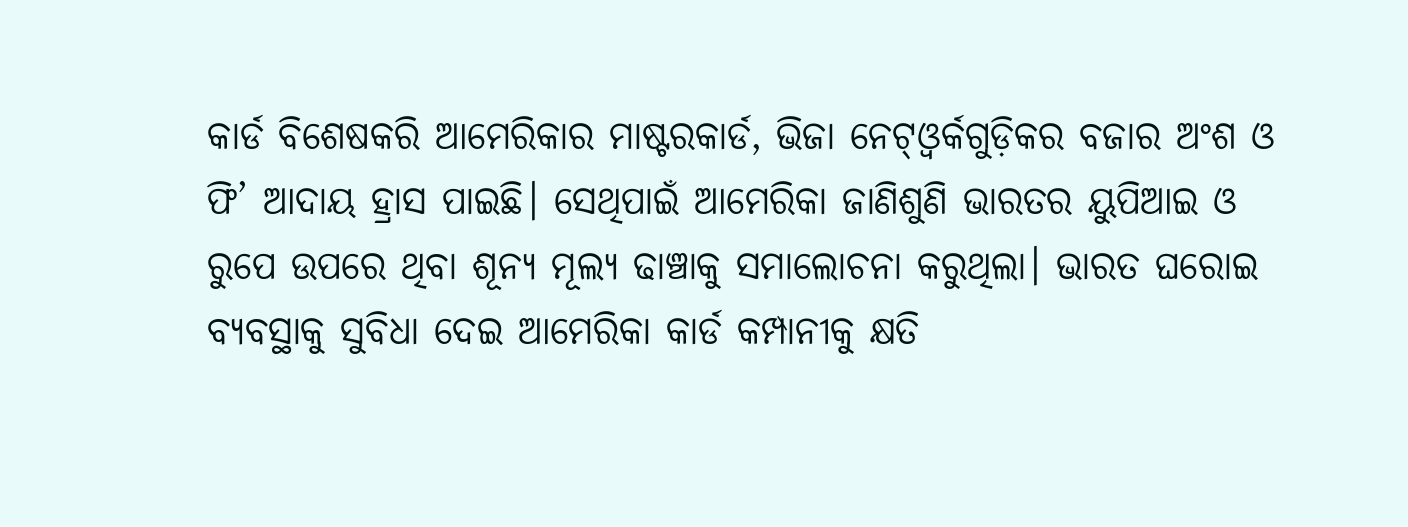କାର୍ଡ ବିଶେଷକରି ଆମେରିକାର ମାଷ୍ଟରକାର୍ଡ, ଭିଜା ନେଟ୍‌ଓ୍ବର୍କଗୁଡ଼ିକର ବଜାର ଅଂଶ ଓ ଫି’ ଆଦାୟ ହ୍ରାସ ପାଇଛି। ସେଥିପାଇଁ ଆମେରିକା ଜାଣିଶୁଣି ଭାରତର ୟୁପିଆଇ ଓ ରୁପେ ଉପରେ ଥିବା ଶୂନ୍ୟ ମୂଲ୍ୟ ଢାଞ୍ଚାକୁ ସମାଲୋଚନା କରୁଥିଲା। ଭାରତ ଘରୋଇ ବ୍ୟବସ୍ଥାକୁ ସୁବିଧା ଦେଇ ଆମେରିକା କାର୍ଡ କମ୍ପାନୀକୁ କ୍ଷତି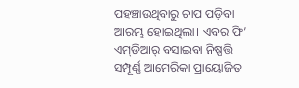ପହଞ୍ଚାଉଥିବାରୁ ଚାପ ପଡ଼ିବା ଆରମ୍ଭ ହୋଇଥିଲା। ଏବର ଫି’ ଏମ୍‌ଡିଆର୍‌ ବସାଇବା ନିଷ୍ପତ୍ତି ସମ୍ପୂର୍ଣ୍ଣ ଆମେରିକା ପ୍ରାୟୋଜିତ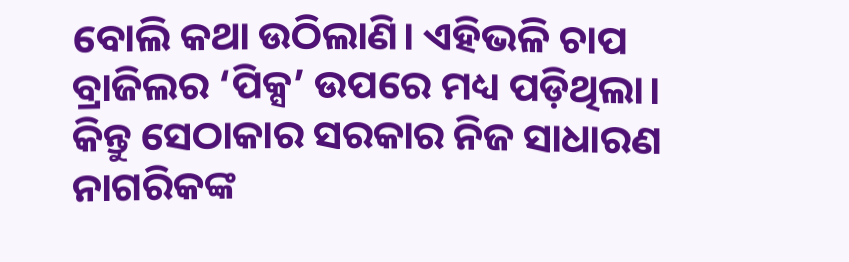ବୋଲି କଥା ଉଠିଲାଣି। ଏହିଭଳି ଚାପ ବ୍ରାଜିଲର ‘ପିକ୍ସ’ ଉପରେ ମଧ୍ୟ ପଡ଼ିଥିଲା। କିନ୍ତୁ ସେଠାକାର ସରକାର ନିଜ ସାଧାରଣ ନାଗରିକଙ୍କ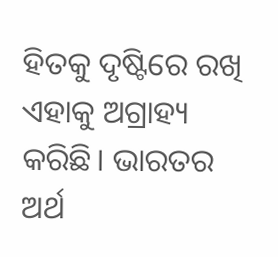ହିତକୁ ଦୃଷ୍ଟିରେ ରଖି ଏହାକୁ ଅଗ୍ରାହ୍ୟ କରିଛି। ଭାରତର ଅର୍ଥ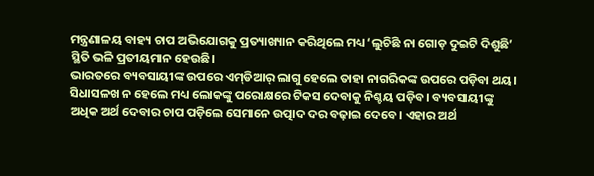ମନ୍ତ୍ରଣାଳୟ ବାହ୍ୟ ଚାପ ଅଭିଯୋଗକୁ ପ୍ରତ୍ୟାଖ୍ୟାନ କରିଥିଲେ ମଧ୍ୟ ‘ଲୁଚିଛି ନା ଗୋଡ଼ ଦୁଇଟି ଦିଶୁଛି’ ସ୍ଥିତି ଭଳି ପ୍ରତୀୟମାନ ହେଉଛି।
ଭାରତରେ ବ୍ୟବସାୟୀଙ୍କ ଉପରେ ଏମ୍‌ଡିଆର୍‌ ଲାଗୁ ହେଲେ ତାହା ନାଗରିକଙ୍କ ଉପରେ ପଡ଼ିବା ଥୟ। ସିଧାସଳଖ ନ ହେଲେ ମଧ୍ୟ ଲୋକଙ୍କୁ ପରୋକ୍ଷରେ ଟିକସ ଦେବାକୁ ନିଶ୍ଚୟ ପଡ଼ିବ। ବ୍ୟବସାୟୀଙ୍କୁ ଅଧିକ ଅର୍ଥ ଦେବାର ଚାପ ପଡ଼ିଲେ ସେମାନେ ଉତ୍ପାଦ ଦର ବଢ଼ାଇ ଦେବେ। ଏହାର ଅର୍ଥ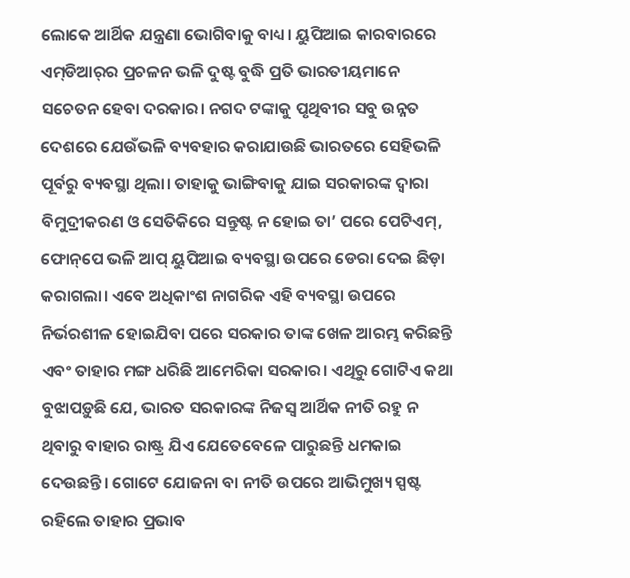ଲୋକେ ଆର୍ଥିକ ଯନ୍ତ୍ରଣା ଭୋଗିବାକୁ ବାଧ୍ୟ। ୟୁପିଆଇ କାରବାରରେ ଏମ୍‌ଡିଆର୍‌ର ପ୍ରଚଳନ ଭଳି ଦୁଷ୍ଟ ବୁଦ୍ଧି ପ୍ରତି ଭାରତୀୟମାନେ ସଚେତନ ହେବା ଦରକାର। ନଗଦ ଟଙ୍କାକୁ ପୃଥିବୀର ସବୁ ଉନ୍ନତ ଦେଶରେ ଯେଉଁଭଳି ବ୍ୟବହାର କରାଯାଉଛି ଭାରତରେ ସେହିଭଳି ପୂର୍ବରୁ ବ୍ୟବସ୍ଥା ଥିଲା। ତାହାକୁ ଭାଙ୍ଗିବାକୁ ଯାଇ ସରକାରଙ୍କ ଦ୍ୱାରା ବିମୁଦ୍ରୀକରଣ ଓ ସେତିକିରେ ସନ୍ତୁଷ୍ଟ ନ ହୋଇ ତା’ ପରେ ପେଟିଏମ୍‌, ଫୋନ୍‌ପେ ଭଳି ଆପ୍‌ ୟୁପିଆଇ ବ୍ୟବସ୍ଥା ଉପରେ ଡେରା ଦେଇ ଛିଡ଼ା କରାଗଲା। ଏବେ ଅଧିକାଂଶ ନାଗରିକ ଏହି ବ୍ୟବସ୍ଥା ଉପରେ ନିର୍ଭରଶୀଳ ହୋଇଯିବା ପରେ ସରକାର ତାଙ୍କ ଖେଳ ଆରମ୍ଭ କରିଛନ୍ତି ଏବଂ ତାହାର ମଙ୍ଗ ଧରିଛି ଆମେରିକା ସରକାର। ଏଥିରୁ ଗୋଟିଏ କଥା ବୁଝାପଡ଼ୁଛି ଯେ, ଭାରତ ସରକାରଙ୍କ ନିଜସ୍ବ ଆର୍ଥିକ ନୀତି ରହୁ ନ ଥିବାରୁ ବାହାର ରାଷ୍ଟ୍ର ଯିଏ ଯେତେବେଳେ ପାରୁଛନ୍ତି ଧମକାଇ ଦେଉଛନ୍ତି। ଗୋଟେ ଯୋଜନା ବା ନୀତି ଉପରେ ଆଭିମୁଖ୍ୟ ସ୍ପଷ୍ଟ ରହିଲେ ତାହାର ପ୍ରଭାବ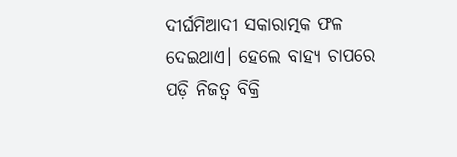ଦୀର୍ଘମିଆଦୀ ସକାରାତ୍ମକ ଫଳ ଦେଇଥାଏ। ହେଲେ ବାହ୍ୟ ଚାପରେ ପଡ଼ି ନିଜତ୍ୱ ବିକ୍ରି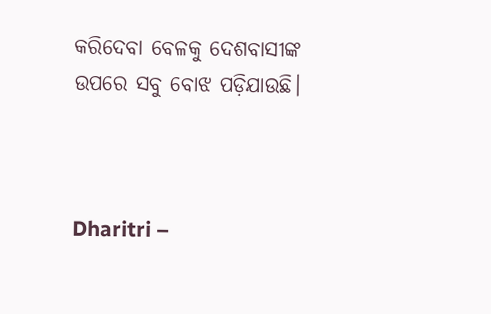କରିଦେବା ବେଳକୁ ଦେଶବାସୀଙ୍କ ଉପରେ ସବୁ ବୋଝ ପଡ଼ିଯାଉଛି।



Dharitri –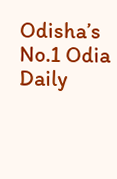Odisha’s No.1 Odia Daily